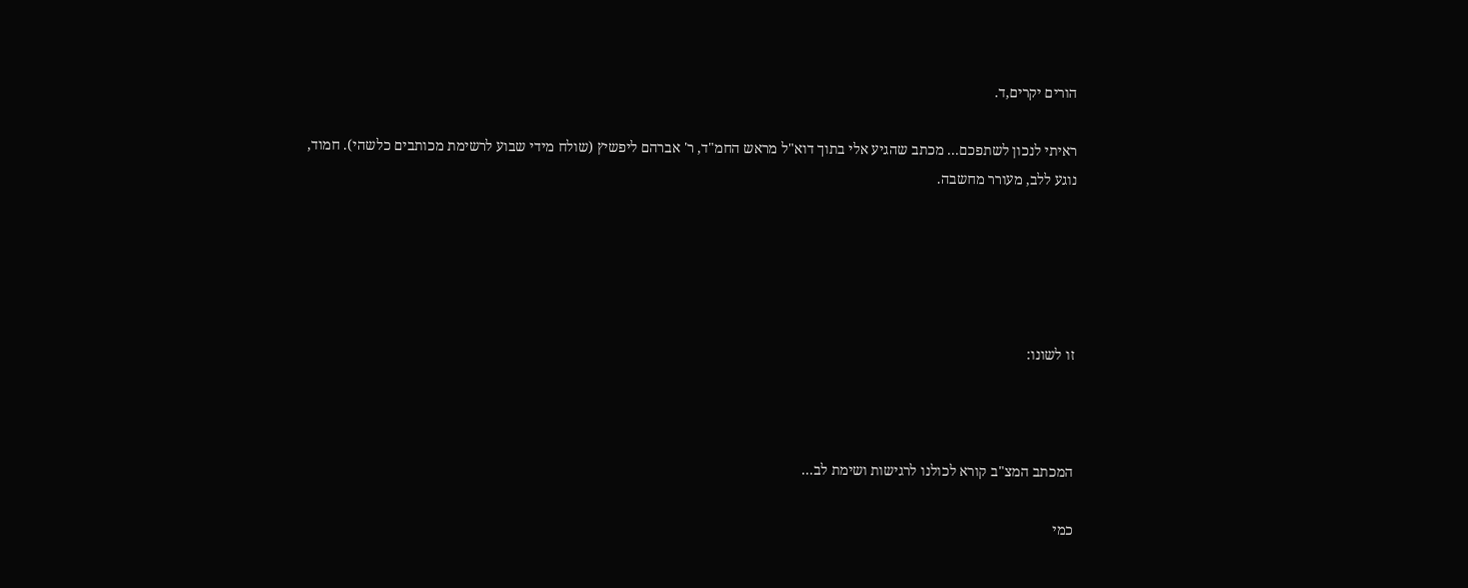הורים יקרים,ד.

ראיתי לנכון לשתפכם... מכתב שהגיע אלי בתוך דוא"ל מראש החמ"ד, ר' אברהם ליפשיץ (שולח מידי שבוע לרשימת מכותבים כלשהי). חמוד, נוגע ללב, מעורר מחשבה.





זו לשונו:



המכתב המצ"ב קורא לכולנו לרגישות ושימת לב...

כמי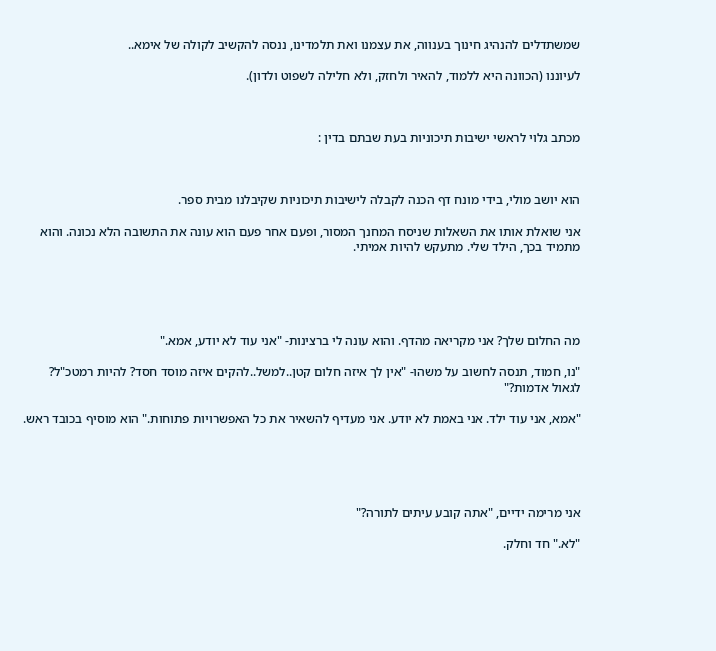שמשתדלים להנהיג חינוך בענווה, את עצמנו ואת תלמדינו, ננסה להקשיב לקולה של אימא..

לעיוננו (הכוונה היא ללמוד, להאיר ולחזק, ולא חלילה לשפוט ולדון).



מכתב גלוי לראשי ישיבות תיכוניות בעת שבתם בדין :



הוא יושב מולי, בידי מונח דף הכנה לקבלה לישיבות תיכוניות שקיבלנו מבית ספר.

אני שואלת אותו את השאלות שניסח המחנך המסור, ופעם אחר פעם הוא עונה את התשובה הלא נכונה. והוא מתמיד בכך, הילד שלי. מתעקש להיות אמיתי.





מה החלום שלך? אני מקריאה מהדף. והוא עונה לי ברצינות- "אני עוד לא יודע, אמא."

"נו, חמוד, תנסה לחשוב על משהו- "אין לך איזה חלום קטן..למשל..להקים איזה מוסד חסד? להיות רמטכ"ל? לגאול אדמות?"

"אמא, אני עוד ילד. אני באמת לא יודע. אני מעדיף להשאיר את כל האפשרויות פתוחות." הוא מוסיף בכובד ראש.





אני מרימה ידיים, "אתה קובע עיתים לתורה?"

"לא." חד וחלק.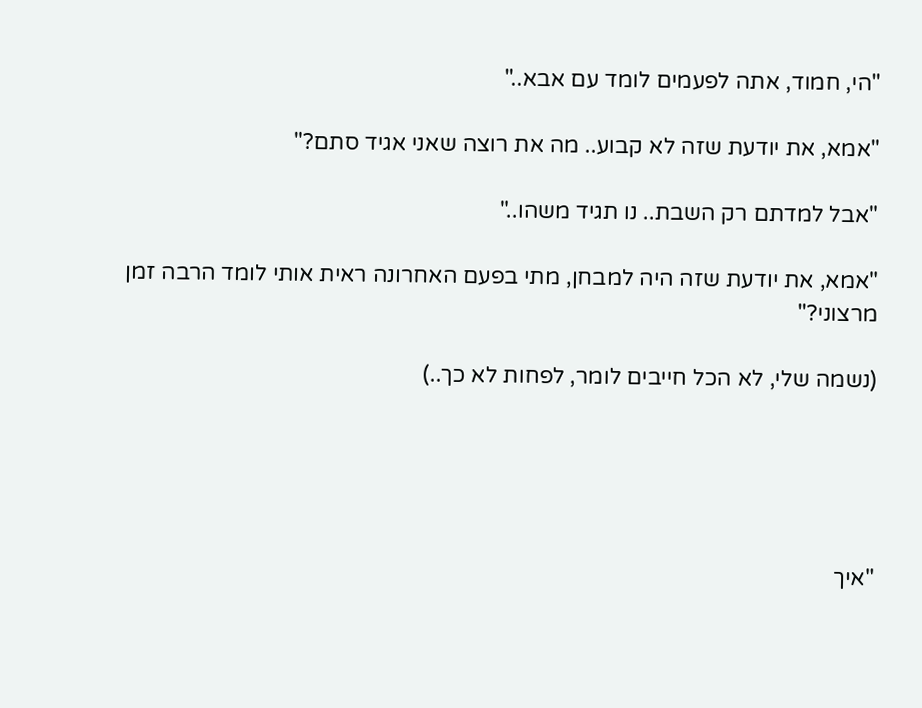"הי, חמוד, אתה לפעמים לומד עם אבא.."

"אמא, את יודעת שזה לא קבוע.. מה את רוצה שאני אגיד סתם?"

"אבל למדתם רק השבת.. נו תגיד משהו.."

"אמא, את יודעת שזה היה למבחן, מתי בפעם האחרונה ראית אותי לומד הרבה זמן מרצוני?"

(נשמה שלי, לא הכל חייבים לומר, לפחות לא כך..)





"איך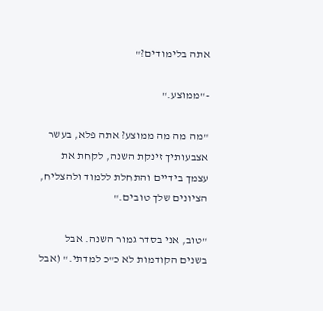אתה בלימודים?"

-"ממוצע."

"מה מה מה ממוצע? אתה פלא, בעשר אצבעותיך זינקת השנה, לקחת את עצמך בידיים והתחלת ללמוד ולהצליח, הציונים שלך טובים."

"טוב, אני בסדר גמור השנה. אבל בשנים הקודמות לא כ"כ למדתי." (אבל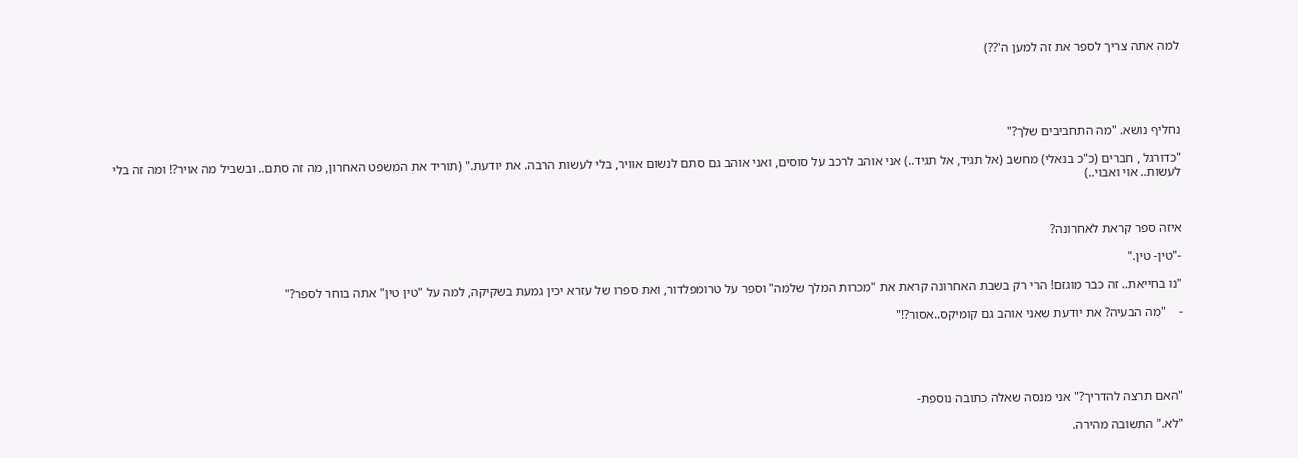למה אתה צריך לספר את זה למען ה'??)





נחליף נושא. "מה התחביבים שלך?"

"כדורגל , חברים (כ"כ בנאלי) מחשב (אל תגיד, אל תגיד..) אני אוהב לרכב על סוסים, ואני אוהב גם סתם לנשום אוויר, בלי לעשות הרבה. את יודעת." (תוריד את המשפט האחרון, מה זה סתם.. ובשביל מה אויר?! ומה זה בלי לעשות.. אוי ואבוי..)



איזה ספר קראת לאחרונה?

-"טין- טין."

"נו בחייאת.. זה כבר מוגזם! הרי רק בשבת האחרונה קראת את "מכרות המלך שלמה" וספר על טרומפלדור, ואת ספרו של עזרא יכין גמעת בשקיקה, למה על "טין טין" אתה בוחר לספר?"

-    "מה הבעיה? את יודעת שאני אוהב גם קומיקס..אסור?!"





"האם תרצה להדריך?" אני מנסה שאלה כתובה נוספת-

"לא." התשובה מהירה.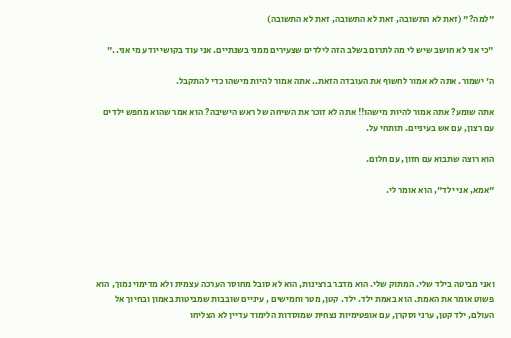"למה?" (זאת לא התשובה, זאת לא התשובה, זאת לא התשובה)

"כי אני לא חושב שיש לי מה לתרום בשלב הזה לילדים שצעירים ממני בשנתיים. אני עוד בקושי יודע מי אני.."

ה' ישמור. אתה לא אמור לחשוף את העובדה הזאת.. אתה אמור להיות מישהו כדי להתקבל.

אתה שומע? אתה אמור להיות מישהו!! אתה לא זוכר את השיחה של ראש הישיבה? הוא אמר שהוא מחפש ילדים עם רצון, עם אש בעיניים. תותחי על.

הוא רוצה שתבוא עם חזון, עם חלום.

"אמא, אני ילד", הוא אומר לי.





ואני מביטה בילד שלי. המתוק שלי. הוא מדבר ברצינות, הוא לא סובל מחוסר הערכה עצמית ולא מדימוי נמוך, הוא פשוט אומר את האמת. הוא באמת ילד. ילד. קטן, מטר וחמישים , עיניים שובבות שמביטות באמון ובחיוך אל העולם, ילד קטן, ערני וסקרן, עם אופטימיות נצחית שמוסדות הלימוד עדיין לא הצליחו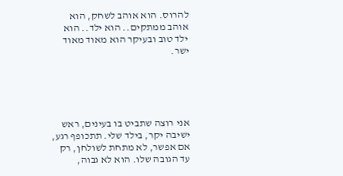להרוס. הוא אוהב לשחק, הוא אוהב ממתקים.. הוא ילד.. הוא ילד טוב ובעיקר הוא מאוד מאוד ישר.





אני רוצה שתביט בו בעינים, ראש ישיבה יקר, בילד שלי. תתכופף רגע, אם אפשר, לא מתחת לשולחן, רק עד הגובה שלו. הוא לא גבוה,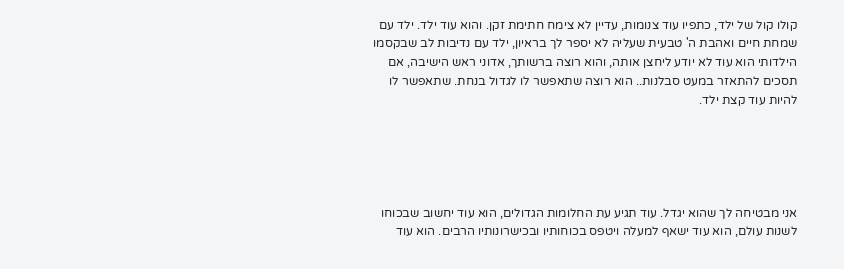קולו קול של ילד, כתפיו עוד צנומות, עדיין לא צימח חתימת זקן. והוא עוד ילד. ילד עם שמחת חיים ואהבת ה' טבעית שעליה לא יספר לך בראיון, ילד עם נדיבות לב שבקסמו הילדותי הוא עוד לא יודע ליחצן אותה, והוא רוצה ברשותך, אדוני ראש הישיבה, אם תסכים להתאזר במעט סבלנות.. הוא רוצה שתאפשר לו לגדול בנחת. שתאפשר לו להיות עוד קצת ילד.





אני מבטיחה לך שהוא יגדל. עוד תגיע עת החלומות הגדולים, הוא עוד יחשוב שבכוחו לשנות עולם, הוא עוד ישאף למעלה ויטפס בכוחותיו ובכישרונותיו הרבים. הוא עוד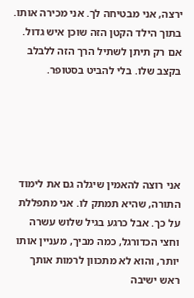ירצה, אני מבטיחה לך. אני מכירה אותו. בתוך הילד הקטן הזה שוכן איש גדול. אם רק תיתן לשתיל הרך הזה ללבלב בקצב שלו. בלי להביט בסטופר.





אני רוצה להאמין שיגלה גם את לימוד התורה, שהיא תמתק לו. אני מתפללת על כך. אבל כרגע בגיל שלוש עשרה וחצי הכדורגל, כמה מביך, מעניין אותו יותר, והוא לא מתכוון לרמות אותך ראש ישיבה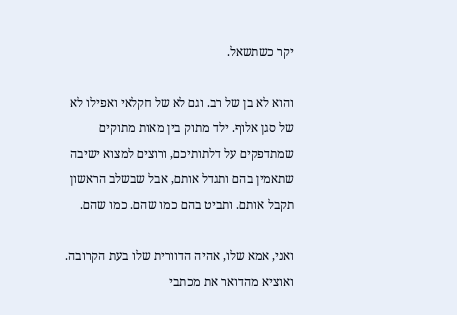יקר כשתשאל.

והוא לא בן של רב. וגם לא של חקלאי ואפילו לא של סגן אלוף. ילד מתוק בין מאות מתוקים שמתדפקים על דלתותיכם, ורוצים למצוא ישיבה שתאמין בהם ותגדל אותם, אבל שבשלב הראשון תקבל אותם. ותביט בהם כמו שהם. כמו שהם.

ואני, אמא שלו, אהיה הדוורית שלו בעת הקרובה. ואוציא מהדואר את מכתבי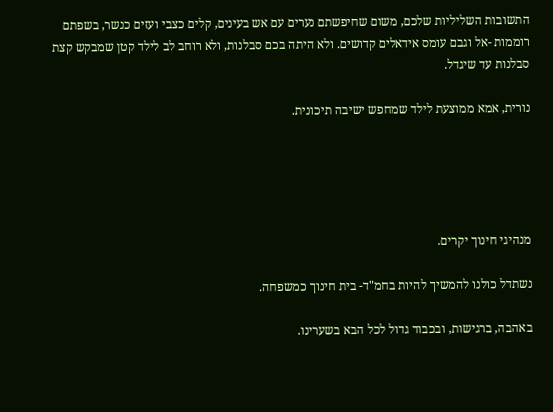התשובות השליליות שלכם, משום שחיפשתם נערים עם אש בעינים, קלים כצבי ועזים כנשר, בשפתם רוממות -אל וגבם עומס אידאלים קדושים. ולא היתה בכם סבלנות, ולא רוחב לב לילד קטן שמבקש קצת סבלנות עד שיגדל.

נורית, אמא ממוצעת לילד שמחפש ישיבה תיכונית.





מנהיגי חינוך יקרים.

נשתדל כולנו להמשיך להיות בחמ"ד- בית חינוך כמשפחה.

באהבה, ברגישות, ובכבוד גדול לכל הבא בשערינו.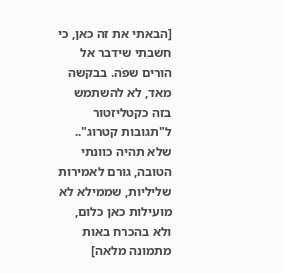[הבאתי את זה כאן, כי חשבתי שידבר אל הורים שפֹה. בבקשה מאד, לא להשתמש בזה כקטליזטור ל"תגובות קטרוג".. שלא תהיה כוונתי הטובה, גורם לאמירות שליליות, שממילא לא מועילות כאן כלום, ולא בהכרח באות מתמונה מלאה]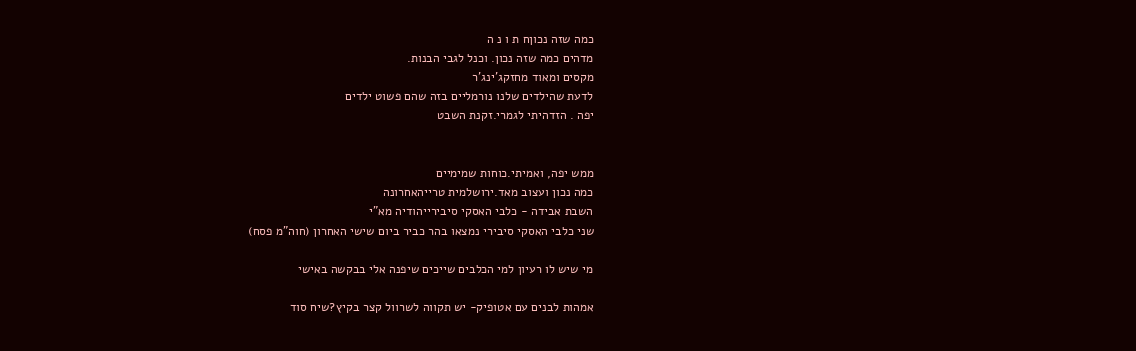כמה שזה נכוןח ת ו נ ה
מדהים כמה שזה נכון. וכנל לגבי הבנות.
מקסים ומאוד מחזקג'ינג'ר
לדעת שהילדים שלנו נורמליים בזה שהם פשוט ילדים
יפה . הזדהיתי לגמרי.זקנת השבט


ממש יפה, ואמיתי.כוחות שמימיים
כמה נכון ועצוב מאד.ירושלמית טרייהאחרונה
השבת אבידה - כלבי האסקי סיבירייהודיה מא"י
שני כלבי האסקי סיבירי נמצאו בהר כביר ביום שישי האחרון (חוה"מ פסח)

מי שיש לו רעיון למי הכלבים שייכים שיפנה אלי בבקשה באישי

אמהות לבנים עם אטופיק- יש תקווה לשרוול קצר בקיץ?שיח סוד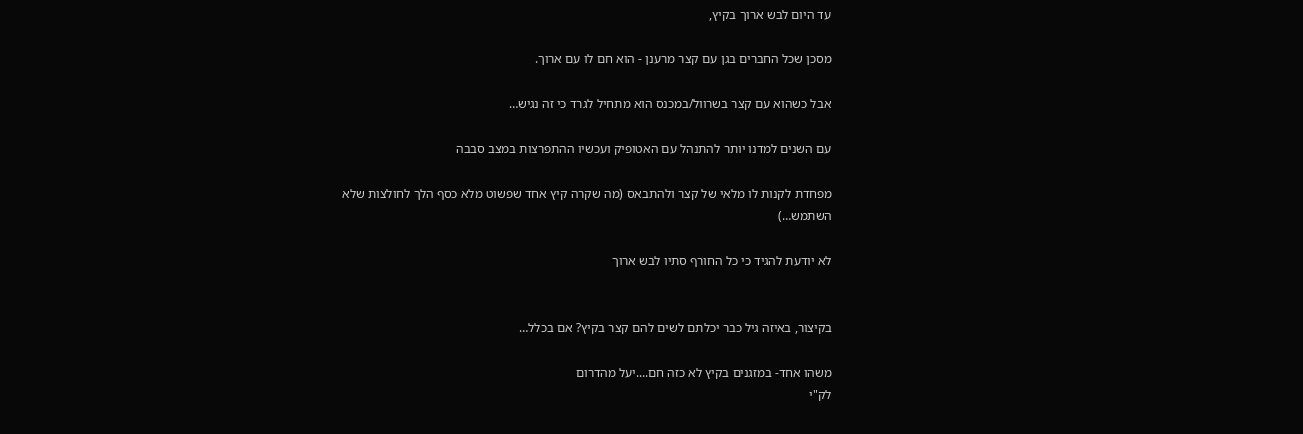עד היום לבש ארוך בקיץ,

מסכן שכל החברים בגן עם קצר מרענן - הוא חם לו עם ארוך.

אבל כשהוא עם קצר בשרוול/במכנס הוא מתחיל לגרד כי זה נגיש…

עם השנים למדנו יותר להתנהל עם האטופיק ועכשיו ההתפרצות במצב סבבה

מפחדת לקנות לו מלאי של קצר ולהתבאס (מה שקרה קיץ אחד שפשוט מלא כסף הלך לחולצות שלא השתמש…)

לא יודעת להגיד כי כל החורף סתיו לבש ארוך


בקיצור, באיזה גיל כבר יכלתם לשים להם קצר בקיץ? אם בכלל…

משהו אחד- במזגנים בקיץ לא כזה חם....יעל מהדרום
לק"י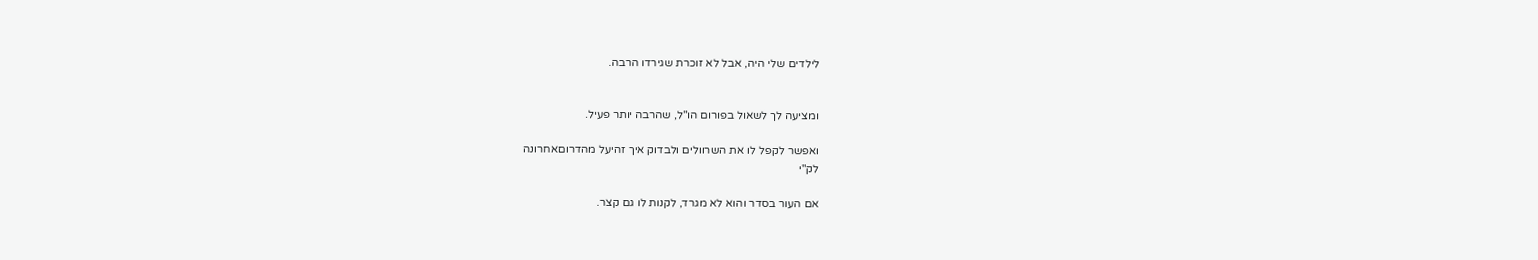לילדים שלי היה, אבל לא זוכרת שגירדו הרבה.


ומציעה לך לשאול בפורום הו"ל, שהרבה יותר פעיל.

ואפשר לקפל לו את השרוולים ולבדוק איך זהיעל מהדרוםאחרונה
לק"י

אם העור בסדר והוא לא מגרד, לקנות לו גם קצר.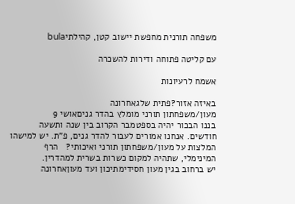משפחה תורנית מחפשת יישוב קטן, קהילתיbula

עם קליטה פתוחה ודירות להשכרה

אשמח לרעיונות

באיזה אזור?פתית שלגאחרונה
מעון/משפחתון תורני מומלץ בהדר גניםאושי 9
בננו הבכור יהיה בספטמבר הקרוב בין שנה ותשעה חודשים. אנחנו אמורים לעבור להדר גנים, פ"ת. יש למישהו המלצות על מעון/משפחתון תורני ואיכותי?   הרף המינימלי, שתהיה למקום כשרות בשרית למהדרין.
יש ברחוב בגין מעון חסידימתיכון ועד מעוןאחרונה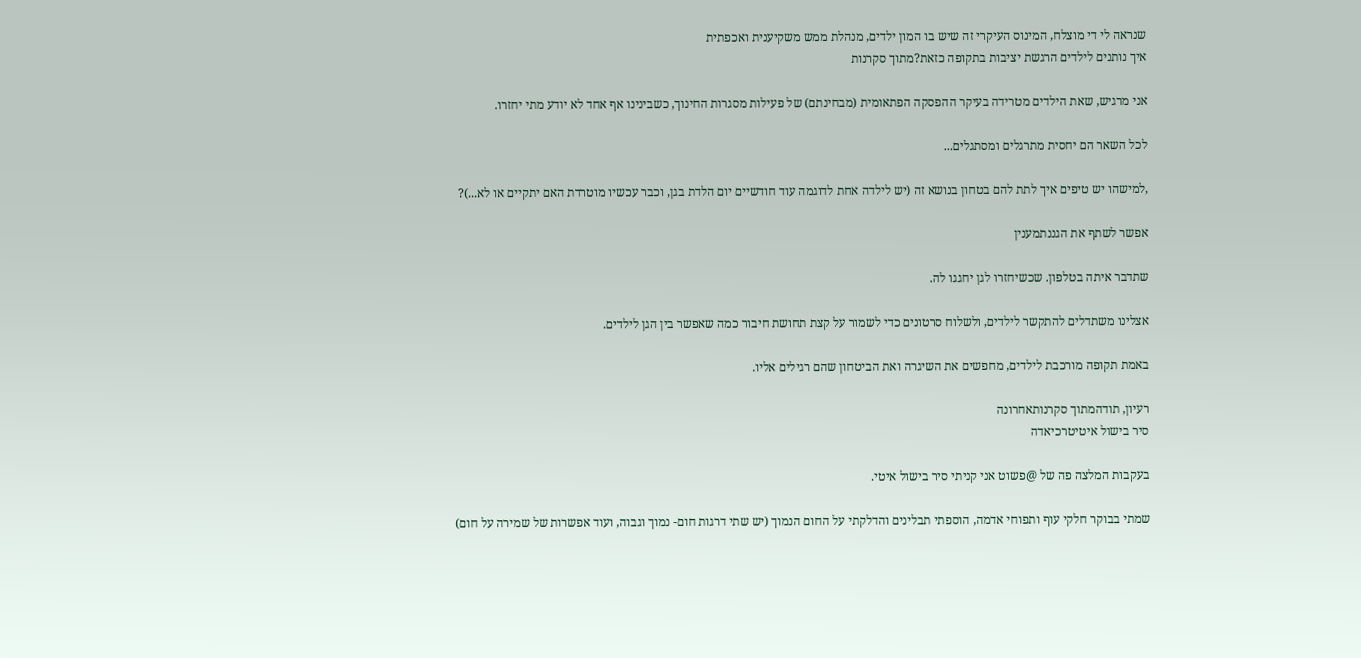שנראה לי די מוצלח, המינוס העיקרי זה שיש בו המון ילדים, מנהלת ממש משקיענית ואכפתית
איך נותנים לילדים הרגשת יציבות בתקופה כזאת?מתוך סקרנות

אני מרגיש, שאת הילדים מטרידה בעיקר ההפסקה הפתאומית (מבחינתם) של פעילות מסגרות החינוך, כשבינינו אף אחד לא יודע מתי יחזרו.

לכל השאר הם יחסית מתרגלים ומסתגלים...

,למישהו יש טיפים איך לתת להם בטחון בנושא זה (יש לילדה אחת לדוגמה עוד חודשיים יום הלדת בגן, וכבר עכשיו מוטרדת האם יתקיים או לא...)?

אפשר לשתף את הגננתמענין

שתדבר איתה בטלפון. שכשיחזרו לגן יחגגו לה.

אצלינו משתדלים להתקשר לילדים, ולשלוח סרטונים כדי לשמור על קצת תחושת חיבור כמה שאפשר בין הגן לילדים.

באמת תקופה מורכבת לילדים, מחפשים את השיגרה ואת הביטחון שהם רגילים אליו.

רעיון, תודהמתוך סקרנותאחרונה
סיר בישול איטיטרכיאדה

בעקבות המלצה פה של @פשוט אני קניתי סיר בישול איטי.

שמתי בבוקר חלקי עוף ותפוחי אדמה, הוספתי תבלינים והדלקתי על החום הנמוך (יש שתי דרגות חום- נמוך וגבוה, ועוד אפשרות של שמירה על חום)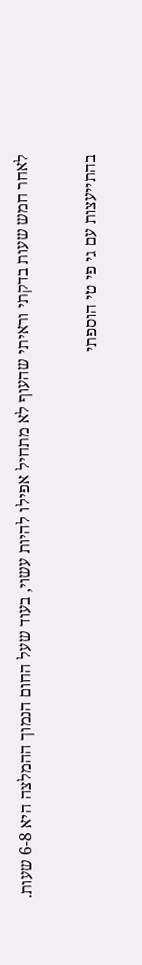לאחר חמש שעות בדקתי וראיתי שהעוף לא מתחיל אפילו להיות עשוי, בעוד שעל החום הנמוך ההמלצה היא 6-8 שעות.

בהתייעצות עם גי פי טי הוספתי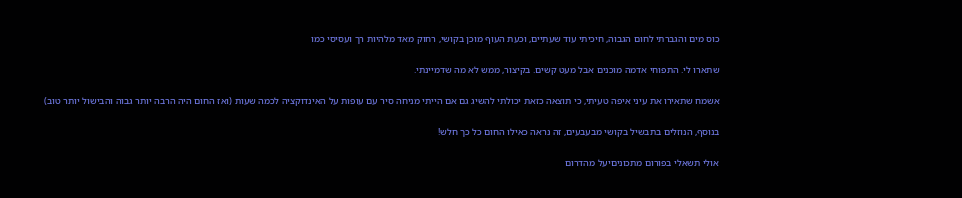כוס מים והגברתי לחום הגבוה, חיכיתי עוד שעתיים, וכעת העוף מוכן בקושי, רחוק מאד מלהיות רך ועסיסי כמו

שתארו לי. התפוחי אדמה מוכנים אבל מעט קשים. בקיצור, ממש לא מה שדמיינתי.

אשמח שתאירו את עיני איפה טעיתי, כי תוצאה כזאת יכולתי להשיג גם אם הייתי מניחה סיר עם עופות על האינדוקציה לכמה שעות (ואז החום היה הרבה יותר גבוה והבישול יותר טוב)

בנוסף, הנוזלים בתבשיל בקושי מבעבעים, זה נראה כאילו החום כל כך חלש!

אולי תשאלי בפורום מתכוניםיעל מהדרום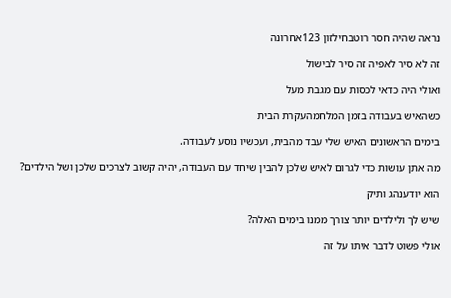נראה שהיה חסר רוטבחילזון 123אחרונה

זה לא סיר לאפיה זה סיר לבישול

ואולי היה כדאי לכסות עם מגבת מעל

כשהאיש בעבודה בזמן המלחמהעקרת הבית

בימים הראשונים האיש שלי עבד מהבית, ועכשיו נוסע לעבודה.

מה אתן עושות כדי לגרום לאיש שלכן להבין שיחד עם העבודה, יהיה קשוב לצרכים שלכן ושל הילדים?

הוא יודענהג ותיק

שיש לך ולילדים יותר צורך ממנו בימים האלה?

אולי פשוט לדבר איתו על זה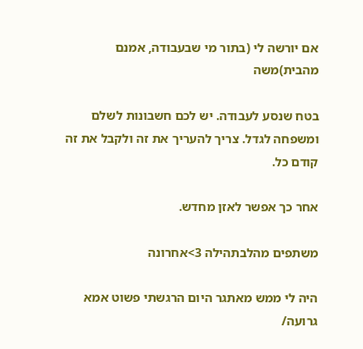אם יורשה לי (בתור מי שבעבודה, אמנם מהבית)משה

בטח שנסע לעבודה. יש לכם חשבונות לשלם ומשפחה לגדל. צריך להעריך את זה ולקבל את זה קודם כל.

אחר כך אפשר לאזן מחדש.

משתפים מהלבתהילה 3>אחרונה

היה לי ממש מאתגר היום הרגשתי פשוט אמא גרועה/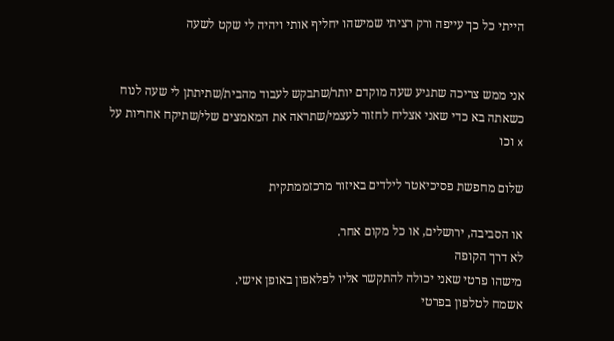הייתי כל כך עייפה ורק רציתי שמישהו יחליף אותי ויהיה לי שקט לשעה


אני ממש צריכה שתגיע שעה מוקדם יותר/שתבקש לעבוד מהבית/שתיתתן לי שעה לנוח כשאתה בא כדי שאני אצליח לחזור לעצמי/שתראה את המאמצים שלי/שתיקח אחריות על x וכו

שלום מחפשת פסיכיאטר לילדים באיזור מרכזממתקית

או הסביבה, ירושלים, או כל מקום אחר.
לא דרך הקופה
מישהו פרטי שאני יכולה להתקשר אליו לפלאפון באופן אישי.
אשמח לטלפון בפרטי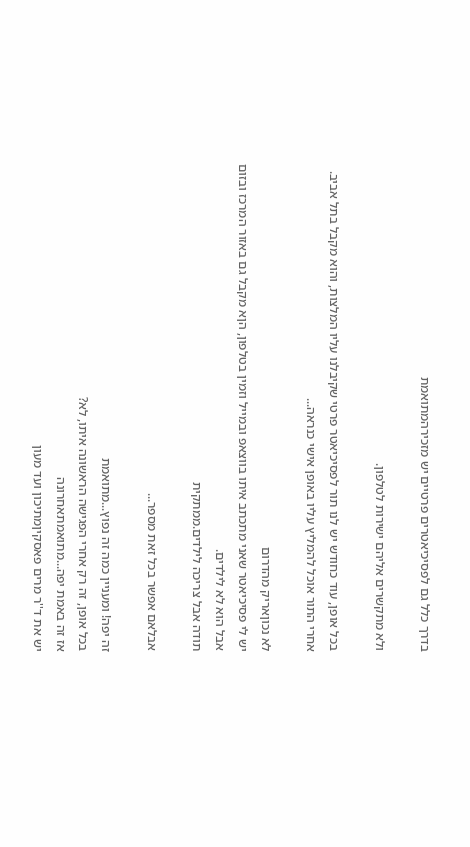בדרך כלל גם לפסיכיאטרים פרטיים יש מזכירהמתואמת

ולא מתקשרים אליהם ישירות לטלפון.

בכל אופן, עוד כחודש יש לנו תור לפסיכיאטר פרטי שקיבלנו עליו המלצות, והוא מקבל בתל אביב. אחרי התור אוכל להמליץ עליו באופן אישי כנראה...

לא נכוןאריק מהדרום
יש לי פסיכיאטר שאני מתכתב איתו בווצאפ ובמייל וזמין בטלפון, הןא מקבל גם באזור המרכז ובזום אבל הוא לא לילדים.
תודה אבל צריכה לילדים.ממתקית

אבלאם אפשר בכל זאת מספר...

זה יפה! ומעניין כמה זה נפוץ...מתואמת
בכל אופן, זה רק אחרי הפגישה הראשונה איתו, לא?
אז זה באמת יפה...מתואמתאחרונה
יש את ד''ר מרים פאסקיןמתיכון ועד מעון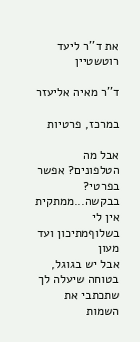את ד''ר ליעד רוטשטיין

ד''ר מאיה אליעזר

במרכז, פרטיות

אבל מה הטלפונים? אפשר בפרטי? בבקשה...ממתקית
אין לי בשלוףמתיכון ועד מעון
אבל יש בגוגל, בטוחה שיעלה לך שתכתבי את השמות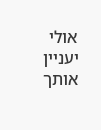אולי יעניין אותך